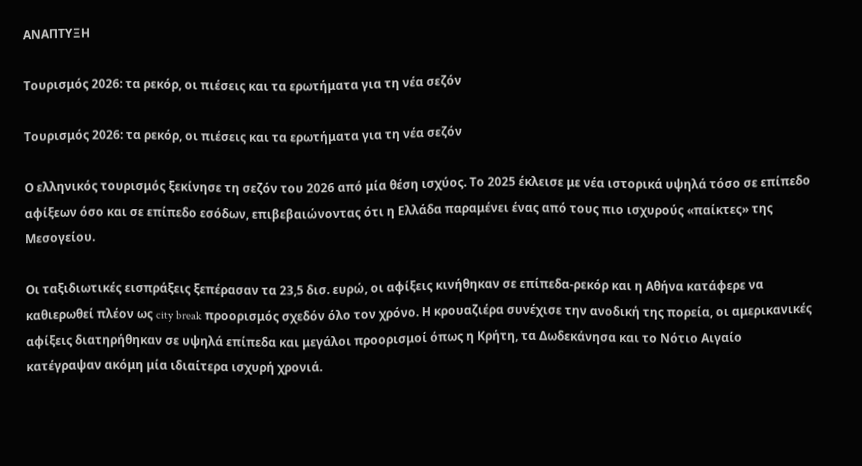ΑΝΑΠΤΥΞΗ

Τουρισμός 2026: τα ρεκόρ, οι πιέσεις και τα ερωτήματα για τη νέα σεζόν

Τουρισμός 2026: τα ρεκόρ, οι πιέσεις και τα ερωτήματα για τη νέα σεζόν

Ο ελληνικός τουρισμός ξεκίνησε τη σεζόν του 2026 από μία θέση ισχύος. Το 2025 έκλεισε με νέα ιστορικά υψηλά τόσο σε επίπεδο αφίξεων όσο και σε επίπεδο εσόδων, επιβεβαιώνοντας ότι η Ελλάδα παραμένει ένας από τους πιο ισχυρούς «παίκτες» της Μεσογείου.

Οι ταξιδιωτικές εισπράξεις ξεπέρασαν τα 23,5 δισ. ευρώ, οι αφίξεις κινήθηκαν σε επίπεδα-ρεκόρ και η Αθήνα κατάφερε να καθιερωθεί πλέον ως city break προορισμός σχεδόν όλο τον χρόνο. Η κρουαζιέρα συνέχισε την ανοδική της πορεία, οι αμερικανικές αφίξεις διατηρήθηκαν σε υψηλά επίπεδα και μεγάλοι προορισμοί όπως η Κρήτη, τα Δωδεκάνησα και το Νότιο Αιγαίο κατέγραψαν ακόμη μία ιδιαίτερα ισχυρή χρονιά.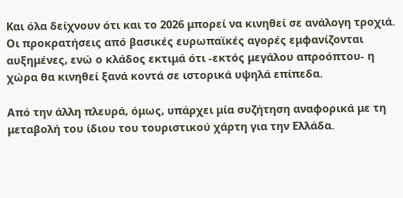Και όλα δείχνουν ότι και το 2026 μπορεί να κινηθεί σε ανάλογη τροχιά. Οι προκρατήσεις από βασικές ευρωπαϊκές αγορές εμφανίζονται αυξημένες, ενώ ο κλάδος εκτιμά ότι -εκτός μεγάλου απροόπτου- η χώρα θα κινηθεί ξανά κοντά σε ιστορικά υψηλά επίπεδα.

Από την άλλη πλευρά, όμως, υπάρχει μία συζήτηση αναφορικά με τη μεταβολή του ίδιου του τουριστικού χάρτη για την Ελλάδα.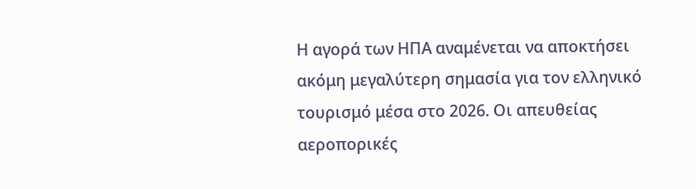Η αγορά των ΗΠΑ αναμένεται να αποκτήσει ακόμη μεγαλύτερη σημασία για τον ελληνικό τουρισμό μέσα στο 2026. Οι απευθείας αεροπορικές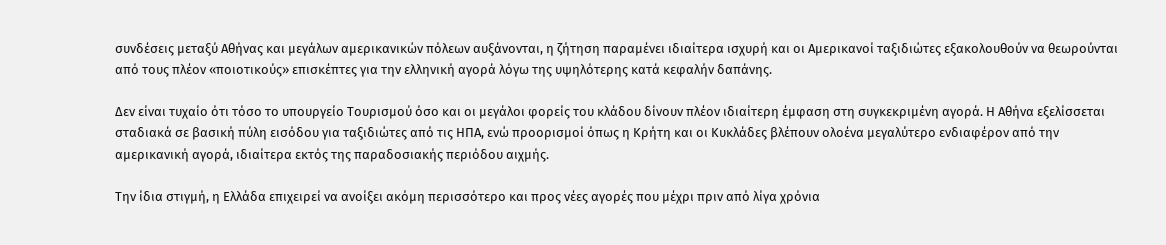συνδέσεις μεταξύ Αθήνας και μεγάλων αμερικανικών πόλεων αυξάνονται, η ζήτηση παραμένει ιδιαίτερα ισχυρή και οι Αμερικανοί ταξιδιώτες εξακολουθούν να θεωρούνται από τους πλέον «ποιοτικούς» επισκέπτες για την ελληνική αγορά λόγω της υψηλότερης κατά κεφαλήν δαπάνης.

Δεν είναι τυχαίο ότι τόσο το υπουργείο Τουρισμού όσο και οι μεγάλοι φορείς του κλάδου δίνουν πλέον ιδιαίτερη έμφαση στη συγκεκριμένη αγορά. Η Αθήνα εξελίσσεται σταδιακά σε βασική πύλη εισόδου για ταξιδιώτες από τις ΗΠΑ, ενώ προορισμοί όπως η Κρήτη και οι Κυκλάδες βλέπουν ολοένα μεγαλύτερο ενδιαφέρον από την αμερικανική αγορά, ιδιαίτερα εκτός της παραδοσιακής περιόδου αιχμής.

Την ίδια στιγμή, η Ελλάδα επιχειρεί να ανοίξει ακόμη περισσότερο και προς νέες αγορές που μέχρι πριν από λίγα χρόνια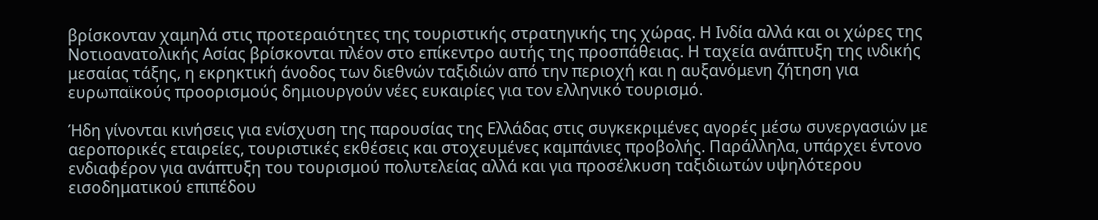βρίσκονταν χαμηλά στις προτεραιότητες της τουριστικής στρατηγικής της χώρας. Η Ινδία αλλά και οι χώρες της Νοτιοανατολικής Ασίας βρίσκονται πλέον στο επίκεντρο αυτής της προσπάθειας. Η ταχεία ανάπτυξη της ινδικής μεσαίας τάξης, η εκρηκτική άνοδος των διεθνών ταξιδιών από την περιοχή και η αυξανόμενη ζήτηση για ευρωπαϊκούς προορισμούς δημιουργούν νέες ευκαιρίες για τον ελληνικό τουρισμό.

Ήδη γίνονται κινήσεις για ενίσχυση της παρουσίας της Ελλάδας στις συγκεκριμένες αγορές μέσω συνεργασιών με αεροπορικές εταιρείες, τουριστικές εκθέσεις και στοχευμένες καμπάνιες προβολής. Παράλληλα, υπάρχει έντονο ενδιαφέρον για ανάπτυξη του τουρισμού πολυτελείας αλλά και για προσέλκυση ταξιδιωτών υψηλότερου εισοδηματικού επιπέδου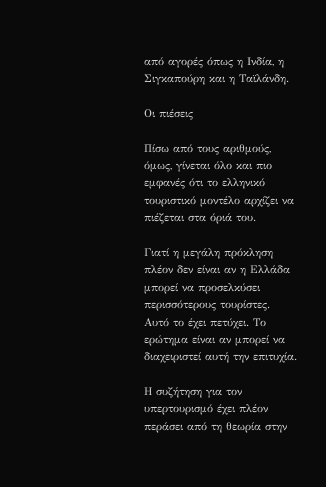από αγορές όπως η Ινδία, η Σιγκαπούρη και η Ταϊλάνδη.

Οι πιέσεις

Πίσω από τους αριθμούς, όμως, γίνεται όλο και πιο εμφανές ότι το ελληνικό τουριστικό μοντέλο αρχίζει να πιέζεται στα όριά του.

Γιατί η μεγάλη πρόκληση πλέον δεν είναι αν η Ελλάδα μπορεί να προσελκύσει περισσότερους τουρίστες. Αυτό το έχει πετύχει. Το ερώτημα είναι αν μπορεί να διαχειριστεί αυτή την επιτυχία.

Η συζήτηση για τον υπερτουρισμό έχει πλέον περάσει από τη θεωρία στην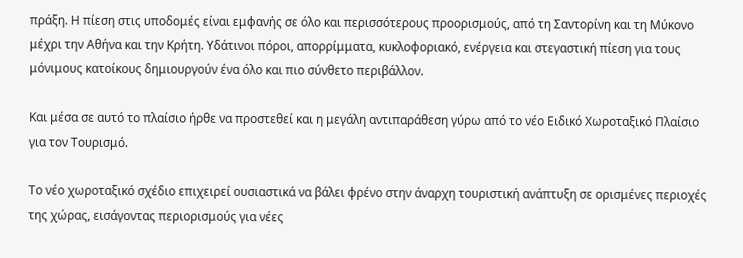πράξη. Η πίεση στις υποδομές είναι εμφανής σε όλο και περισσότερους προορισμούς, από τη Σαντορίνη και τη Μύκονο μέχρι την Αθήνα και την Κρήτη. Υδάτινοι πόροι, απορρίμματα, κυκλοφοριακό, ενέργεια και στεγαστική πίεση για τους μόνιμους κατοίκους δημιουργούν ένα όλο και πιο σύνθετο περιβάλλον.

Και μέσα σε αυτό το πλαίσιο ήρθε να προστεθεί και η μεγάλη αντιπαράθεση γύρω από το νέο Ειδικό Χωροταξικό Πλαίσιο για τον Τουρισμό.

Το νέο χωροταξικό σχέδιο επιχειρεί ουσιαστικά να βάλει φρένο στην άναρχη τουριστική ανάπτυξη σε ορισμένες περιοχές της χώρας, εισάγοντας περιορισμούς για νέες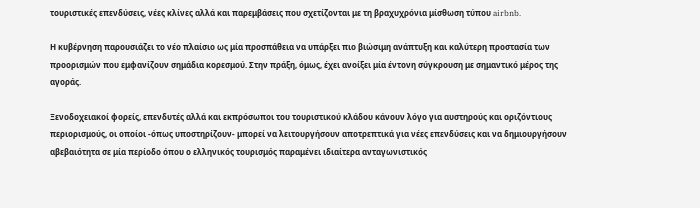τουριστικές επενδύσεις, νέες κλίνες αλλά και παρεμβάσεις που σχετίζονται με τη βραχυχρόνια μίσθωση τύπου airbnb.

Η κυβέρνηση παρουσιάζει το νέο πλαίσιο ως μία προσπάθεια να υπάρξει πιο βιώσιμη ανάπτυξη και καλύτερη προστασία των προορισμών που εμφανίζουν σημάδια κορεσμού. Στην πράξη, όμως, έχει ανοίξει μία έντονη σύγκρουση με σημαντικό μέρος της αγοράς.

Ξενοδοχειακοί φορείς, επενδυτές αλλά και εκπρόσωποι του τουριστικού κλάδου κάνουν λόγο για αυστηρούς και οριζόντιους περιορισμούς, οι οποίοι -όπως υποστηρίζουν- μπορεί να λειτουργήσουν αποτρεπτικά για νέες επενδύσεις και να δημιουργήσουν αβεβαιότητα σε μία περίοδο όπου ο ελληνικός τουρισμός παραμένει ιδιαίτερα ανταγωνιστικός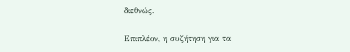διεθνώς.

Επιπλέον, η συζήτηση για τα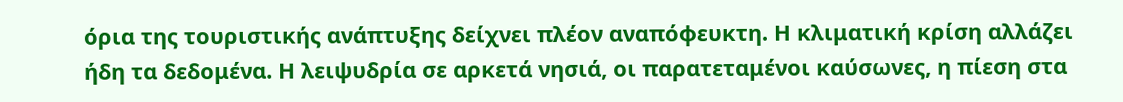όρια της τουριστικής ανάπτυξης δείχνει πλέον αναπόφευκτη. Η κλιματική κρίση αλλάζει ήδη τα δεδομένα. Η λειψυδρία σε αρκετά νησιά, οι παρατεταμένοι καύσωνες, η πίεση στα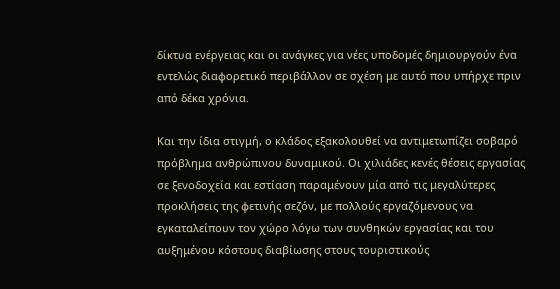δίκτυα ενέργειας και οι ανάγκες για νέες υποδομές δημιουργούν ένα εντελώς διαφορετικό περιβάλλον σε σχέση με αυτό που υπήρχε πριν από δέκα χρόνια.

Και την ίδια στιγμή, ο κλάδος εξακολουθεί να αντιμετωπίζει σοβαρό πρόβλημα ανθρώπινου δυναμικού. Οι χιλιάδες κενές θέσεις εργασίας σε ξενοδοχεία και εστίαση παραμένουν μία από τις μεγαλύτερες προκλήσεις της φετινής σεζόν, με πολλούς εργαζόμενους να εγκαταλείπουν τον χώρο λόγω των συνθηκών εργασίας και του αυξημένου κόστους διαβίωσης στους τουριστικούς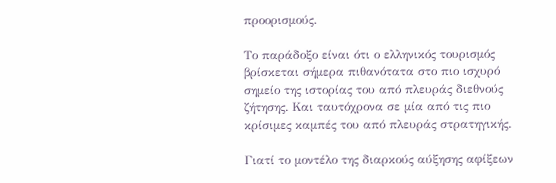προορισμούς.

Το παράδοξο είναι ότι ο ελληνικός τουρισμός βρίσκεται σήμερα πιθανότατα στο πιο ισχυρό σημείο της ιστορίας του από πλευράς διεθνούς ζήτησης. Και ταυτόχρονα σε μία από τις πιο κρίσιμες καμπές του από πλευράς στρατηγικής.

Γιατί το μοντέλο της διαρκούς αύξησης αφίξεων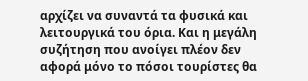αρχίζει να συναντά τα φυσικά και λειτουργικά του όρια. Και η μεγάλη συζήτηση που ανοίγει πλέον δεν αφορά μόνο το πόσοι τουρίστες θα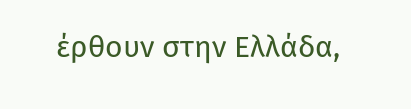έρθουν στην Ελλάδα,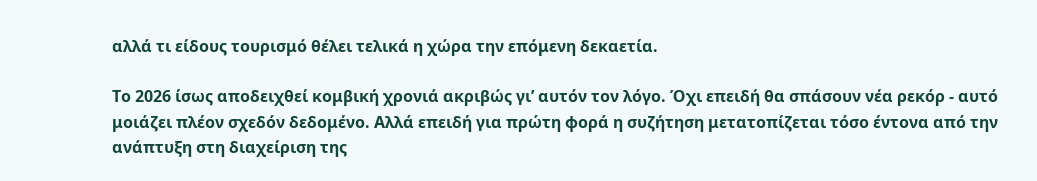αλλά τι είδους τουρισμό θέλει τελικά η χώρα την επόμενη δεκαετία.

Το 2026 ίσως αποδειχθεί κομβική χρονιά ακριβώς γι’ αυτόν τον λόγο. Όχι επειδή θα σπάσουν νέα ρεκόρ - αυτό μοιάζει πλέον σχεδόν δεδομένο. Αλλά επειδή για πρώτη φορά η συζήτηση μετατοπίζεται τόσο έντονα από την ανάπτυξη στη διαχείριση της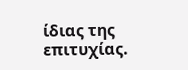ίδιας της επιτυχίας.